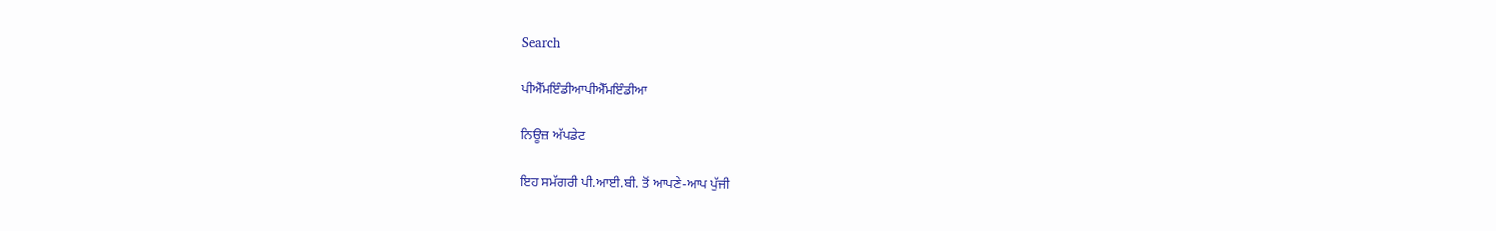Search

ਪੀਐੱਮਇੰਡੀਆਪੀਐੱਮਇੰਡੀਆ

ਨਿਊਜ਼ ਅੱਪਡੇਟ

ਇਹ ਸਮੱਗਰੀ ਪੀ.ਆਈ.ਬੀ. ਤੋਂ ਆਪਣੇ-ਆਪ ਪੁੱਜੀ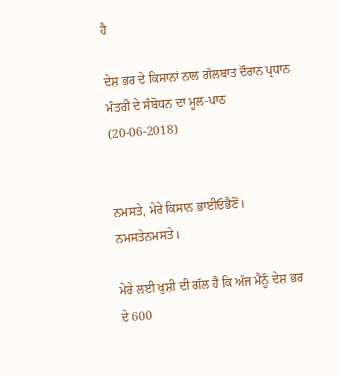ਹੈ

ਦੇਸ਼ ਭਰ ਦੇ ਕਿਸਾਨਾਂ ਨਾਲ ਗੱਲਬਾਤ ਦੌਰਾਨ ਪ੍ਰਧਾਨ ਮੰਤਰੀ ਦੇ ਸੰਬੋਧਨ ਦਾ ਮੂਲ-ਪਾਠ (20-06-2018)


ਨਮਸਤੇ, ਮੇਰੇ ਕਿਸਾਨ ਭਾਈਓਭੈਣੋਂ। ਨਮਸਤੇਨਮਸਤੇ।

ਮੇਰੇ ਲਈ ਖੁਸ਼ੀ ਦੀ ਗੱਲ ਹੈ ਕਿ ਅੱਜ ਮੈਨੂੰ ਦੇਸ਼ ਭਰ ਦੇ 600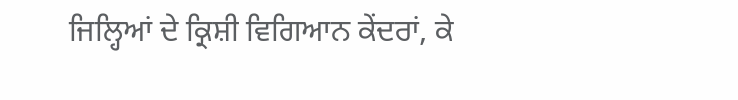ਜਿਲ੍ਹਿਆਂ ਦੇ ਕ੍ਰਿਸ਼ੀ ਵਿਗਿਆਨ ਕੇਂਦਰਾਂ, ਕੇ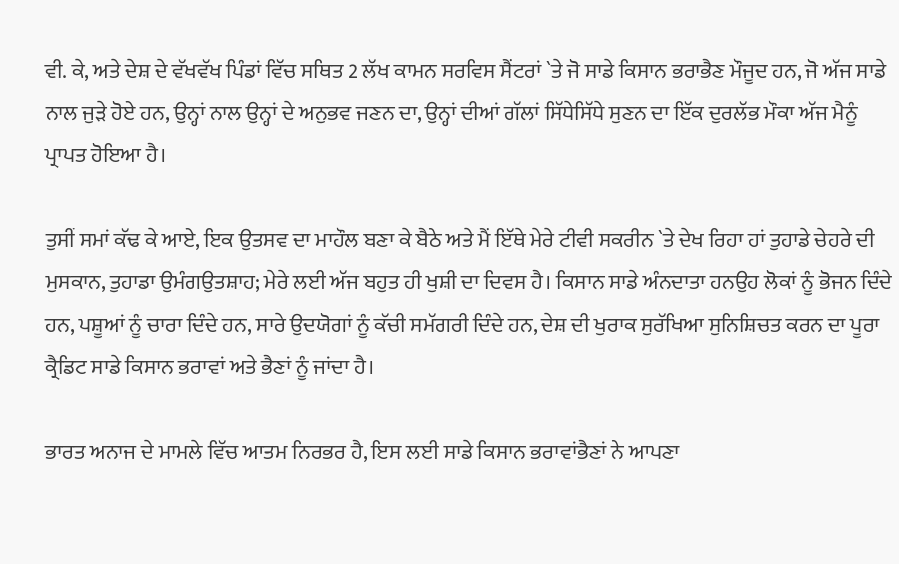ਵੀ. ਕੇ, ਅਤੇ ਦੇਸ਼ ਦੇ ਵੱਖਵੱਖ ਪਿੰਡਾਂ ਵਿੱਚ ਸਥਿਤ 2 ਲੱਖ ਕਾਮਨ ਸਰਵਿਸ ਸੈਂਟਰਾਂ `ਤੇ ਜੋ ਸਾਡੇ ਕਿਸਾਨ ਭਰਾਭੈਣ ਮੌਜੂਦ ਹਨ, ਜੋ ਅੱਜ ਸਾਡੇ ਨਾਲ ਜੁੜੇ ਹੋਏ ਹਨ, ਉਨ੍ਹਾਂ ਨਾਲ ਉਨ੍ਹਾਂ ਦੇ ਅਨੁਭਵ ਜਣਨ ਦਾ, ਉਨ੍ਹਾਂ ਦੀਆਂ ਗੱਲਾਂ ਸਿੱਧੇਸਿੱਧੇ ਸੁਣਨ ਦਾ ਇੱਕ ਦੁਰਲੱਭ ਮੌਕਾ ਅੱਜ ਮੈਨੂੰ ਪ੍ਰਾਪਤ ਹੋਇਆ ਹੈ।

ਤੁਸੀਂ ਸਮਾਂ ਕੱਢ ਕੇ ਆਏ, ਇਕ ਉਤਸਵ ਦਾ ਮਾਹੌਲ ਬਣਾ ਕੇ ਬੈਠੇ ਅਤੇ ਮੈਂ ਇੱਥੇ ਮੇਰੇ ਟੀਵੀ ਸਕਰੀਨ `ਤੇ ਦੇਖ ਰਿਹਾ ਹਾਂ ਤੁਹਾਡੇ ਚੇਹਰੇ ਦੀ ਮੁਸਕਾਨ, ਤੁਹਾਡਾ ਉਮੰਗਉਤਸ਼ਾਹ; ਮੇਰੇ ਲਈ ਅੱਜ ਬਹੁਤ ਹੀ ਖੁਸ਼ੀ ਦਾ ਦਿਵਸ ਹੈ। ਕਿਸਾਨ ਸਾਡੇ ਅੰਨਦਾਤਾ ਹਨਉਹ ਲੋਕਾਂ ਨੂੰ ਭੋਜਨ ਦਿੰਦੇ ਹਨ, ਪਸ਼ੂਆਂ ਨੂੰ ਚਾਰਾ ਦਿੰਦੇ ਹਨ, ਸਾਰੇ ਉਦਯੋਗਾਂ ਨੂੰ ਕੱਚੀ ਸਮੱਗਰੀ ਦਿੰਦੇ ਹਨ, ਦੇਸ਼ ਦੀ ਖੁਰਾਕ ਸੁਰੱਖਿਆ ਸੁਨਿਸ਼ਿਚਤ ਕਰਨ ਦਾ ਪੂਰਾ ਕ੍ਰੈਡਿਟ ਸਾਡੇ ਕਿਸਾਨ ਭਰਾਵਾਂ ਅਤੇ ਭੈਣਾਂ ਨੂੰ ਜਾਂਦਾ ਹੈ।

ਭਾਰਤ ਅਨਾਜ ਦੇ ਮਾਮਲੇ ਵਿੱਚ ਆਤਮ ਨਿਰਭਰ ਹੈ, ਇਸ ਲਈ ਸਾਡੇ ਕਿਸਾਨ ਭਰਾਵਾਂਭੈਣਾਂ ਨੇ ਆਪਣਾ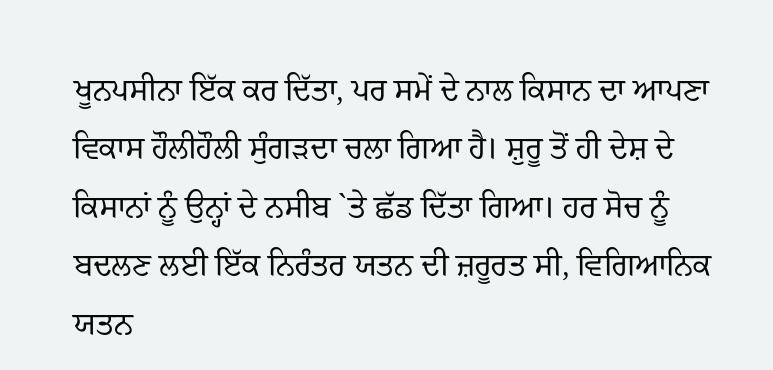ਖੂਨਪਸੀਨਾ ਇੱਕ ਕਰ ਦਿੱਤਾ, ਪਰ ਸਮੇਂ ਦੇ ਨਾਲ ਕਿਸਾਨ ਦਾ ਆਪਣਾ ਵਿਕਾਸ ਹੌਲੀਹੌਲੀ ਸੁੰਗੜਦਾ ਚਲਾ ਗਿਆ ਹੈ। ਸ਼ੁਰੂ ਤੋਂ ਹੀ ਦੇਸ਼ ਦੇ ਕਿਸਾਨਾਂ ਨੂੰ ਉਨ੍ਹਾਂ ਦੇ ਨਸੀਬ `ਤੇ ਛੱਡ ਦਿੱਤਾ ਗਿਆ। ਹਰ ਸੋਚ ਨੂੰ ਬਦਲਣ ਲਈ ਇੱਕ ਨਿਰੰਤਰ ਯਤਨ ਦੀ ਜ਼ਰੂਰਤ ਸੀ, ਵਿਗਿਆਨਿਕ ਯਤਨ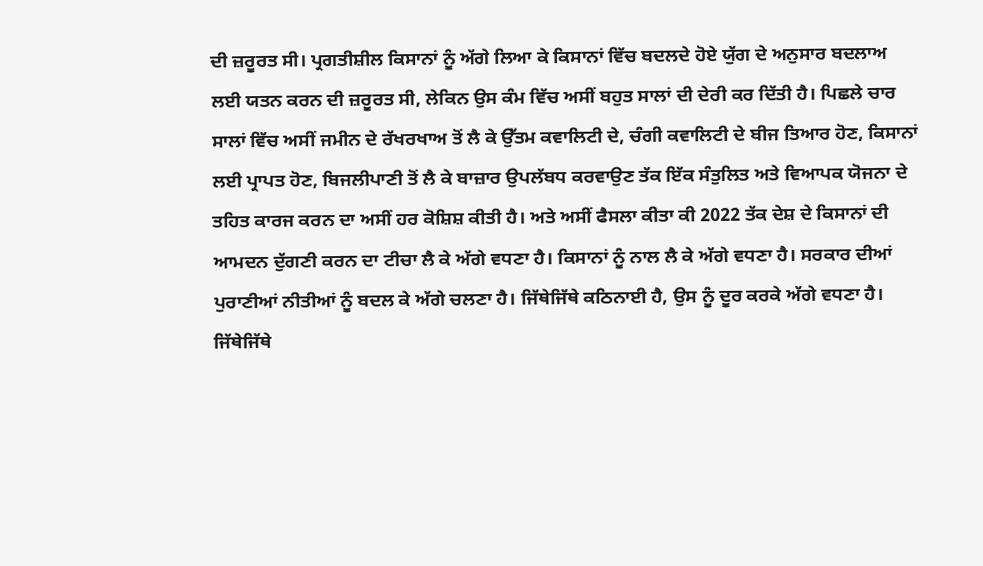ਦੀ ਜ਼ਰੂਰਤ ਸੀ। ਪ੍ਰਗਤੀਸ਼ੀਲ ਕਿਸਾਨਾਂ ਨੂੰ ਅੱਗੇ ਲਿਆ ਕੇ ਕਿਸਾਨਾਂ ਵਿੱਚ ਬਦਲਦੇ ਹੋਏ ਯੁੱਗ ਦੇ ਅਨੁਸਾਰ ਬਦਲਾਅ ਲਈ ਯਤਨ ਕਰਨ ਦੀ ਜ਼ਰੂਰਤ ਸੀ, ਲੇਕਿਨ ਉਸ ਕੰਮ ਵਿੱਚ ਅਸੀਂ ਬਹੁਤ ਸਾਲਾਂ ਦੀ ਦੇਰੀ ਕਰ ਦਿੱਤੀ ਹੈ। ਪਿਛਲੇ ਚਾਰ ਸਾਲਾਂ ਵਿੱਚ ਅਸੀਂ ਜਮੀਨ ਦੇ ਰੱਖਰਖਾਅ ਤੋਂ ਲੈ ਕੇ ਉੱਤਮ ਕਵਾਲਿਟੀ ਦੇ, ਚੰਗੀ ਕਵਾਲਿਟੀ ਦੇ ਬੀਜ ਤਿਆਰ ਹੋਣ, ਕਿਸਾਨਾਂ ਲਈ ਪ੍ਰਾਪਤ ਹੋਣ, ਬਿਜਲੀਪਾਣੀ ਤੋਂ ਲੈ ਕੇ ਬਾਜ਼ਾਰ ਉਪਲੱਬਧ ਕਰਵਾਉਣ ਤੱਕ ਇੱਕ ਸੰਤੁਲਿਤ ਅਤੇ ਵਿਆਪਕ ਯੋਜਨਾ ਦੇ ਤਹਿਤ ਕਾਰਜ ਕਰਨ ਦਾ ਅਸੀਂ ਹਰ ਕੋਸ਼ਿਸ਼ ਕੀਤੀ ਹੈ। ਅਤੇ ਅਸੀਂ ਫੈਸਲਾ ਕੀਤਾ ਕੀ 2022 ਤੱਕ ਦੇਸ਼ ਦੇ ਕਿਸਾਨਾਂ ਦੀ ਆਮਦਨ ਦੁੱਗਣੀ ਕਰਨ ਦਾ ਟੀਚਾ ਲੈ ਕੇ ਅੱਗੇ ਵਧਣਾ ਹੈ। ਕਿਸਾਨਾਂ ਨੂੰ ਨਾਲ ਲੈ ਕੇ ਅੱਗੇ ਵਧਣਾ ਹੈ। ਸਰਕਾਰ ਦੀਆਂ ਪੁਰਾਣੀਆਂ ਨੀਤੀਆਂ ਨੂੰ ਬਦਲ ਕੇ ਅੱਗੇ ਚਲਣਾ ਹੈ। ਜਿੱਥੇਜਿੱਥੇ ਕਠਿਨਾਈ ਹੈ, ਉਸ ਨੂੰ ਦੂਰ ਕਰਕੇ ਅੱਗੇ ਵਧਣਾ ਹੈ। ਜਿੱਥੇਜਿੱਥੇ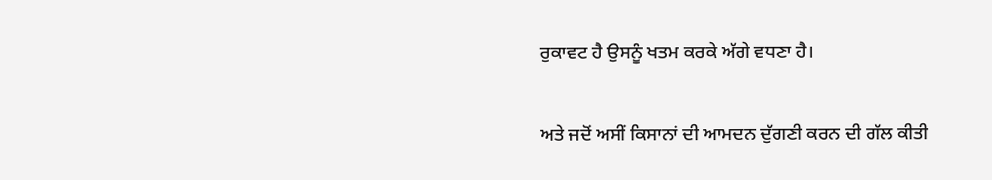ਰੁਕਾਵਟ ਹੈ ਉਸਨੂੰ ਖਤਮ ਕਰਕੇ ਅੱਗੇ ਵਧਣਾ ਹੈ।

ਅਤੇ ਜਦੋਂ ਅਸੀਂ ਕਿਸਾਨਾਂ ਦੀ ਆਮਦਨ ਦੁੱਗਣੀ ਕਰਨ ਦੀ ਗੱਲ ਕੀਤੀ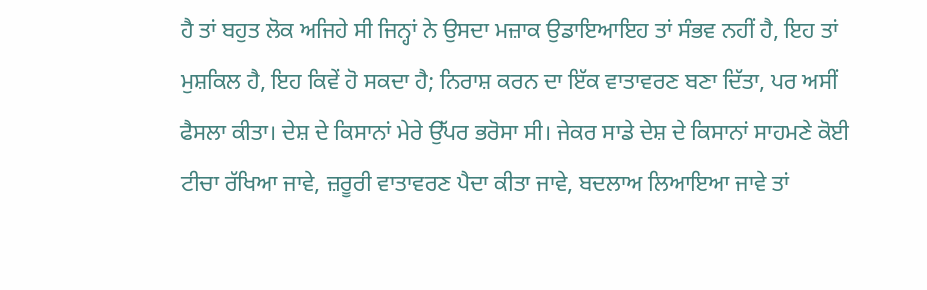ਹੈ ਤਾਂ ਬਹੁਤ ਲੋਕ ਅਜਿਹੇ ਸੀ ਜਿਨ੍ਹਾਂ ਨੇ ਉਸਦਾ ਮਜ਼ਾਕ ਉਡਾਇਆਇਹ ਤਾਂ ਸੰਭਵ ਨਹੀਂ ਹੈ, ਇਹ ਤਾਂ ਮੁਸ਼ਕਿਲ ਹੈ, ਇਹ ਕਿਵੇਂ ਹੋ ਸਕਦਾ ਹੈ; ਨਿਰਾਸ਼ ਕਰਨ ਦਾ ਇੱਕ ਵਾਤਾਵਰਣ ਬਣਾ ਦਿੱਤਾ, ਪਰ ਅਸੀਂ ਫੈਸਲਾ ਕੀਤਾ। ਦੇਸ਼ ਦੇ ਕਿਸਾਨਾਂ ਮੇਰੇ ਉੱਪਰ ਭਰੋਸਾ ਸੀ। ਜੇਕਰ ਸਾਡੇ ਦੇਸ਼ ਦੇ ਕਿਸਾਨਾਂ ਸਾਹਮਣੇ ਕੋਈ ਟੀਚਾ ਰੱਖਿਆ ਜਾਵੇ, ਜ਼ਰੂਰੀ ਵਾਤਾਵਰਣ ਪੈਦਾ ਕੀਤਾ ਜਾਵੇ, ਬਦਲਾਅ ਲਿਆਇਆ ਜਾਵੇ ਤਾਂ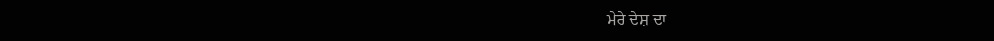ਮੇਰੇ ਦੇਸ਼ ਦਾ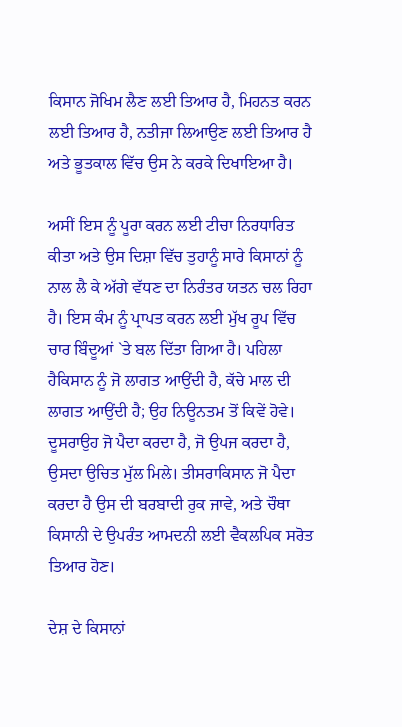ਕਿਸਾਨ ਜੋਖਿਮ ਲੈਣ ਲਈ ਤਿਆਰ ਹੈ, ਮਿਹਨਤ ਕਰਨ ਲਈ ਤਿਆਰ ਹੈ, ਨਤੀਜਾ ਲਿਆਉਣ ਲਈ ਤਿਆਰ ਹੈ ਅਤੇ ਭੂਤਕਾਲ ਵਿੱਚ ਉਸ ਨੇ ਕਰਕੇ ਦਿਖਾਇਆ ਹੈ।

ਅਸੀਂ ਇਸ ਨੂੰ ਪੂਰਾ ਕਰਨ ਲਈ ਟੀਚਾ ਨਿਰਧਾਰਿਤ ਕੀਤਾ ਅਤੇ ਉਸ ਦਿਸ਼ਾ ਵਿੱਚ ਤੁਹਾਨੂੰ ਸਾਰੇ ਕਿਸਾਨਾਂ ਨੂੰ ਨਾਲ ਲੈ ਕੇ ਅੱਗੇ ਵੱਧਣ ਦਾ ਨਿਰੰਤਰ ਯਤਨ ਚਲ ਰਿਹਾ ਹੈ। ਇਸ ਕੰਮ ਨੂੰ ਪ੍ਰਾਪਤ ਕਰਨ ਲਈ ਮੁੱਖ ਰੂਪ ਵਿੱਚ ਚਾਰ ਬਿੰਦੂਆਂ `ਤੇ ਬਲ ਦਿੱਤਾ ਗਿਆ ਹੈ। ਪਹਿਲਾ ਹੈਕਿਸਾਨ ਨੂੰ ਜੋ ਲਾਗਤ ਆਉਂਦੀ ਹੈ, ਕੱਚੇ ਮਾਲ ਦੀ ਲਾਗਤ ਆਉਂਦੀ ਹੈ; ਉਹ ਨਿਊਨਤਮ ਤੋਂ ਕਿਵੇਂ ਹੋਵੇ। ਦੂਸਰਾਉਹ ਜੋ ਪੈਦਾ ਕਰਦਾ ਹੈ, ਜੋ ਉਪਜ ਕਰਦਾ ਹੈ, ਉਸਦਾ ਉਚਿਤ ਮੁੱਲ ਮਿਲੇ। ਤੀਸਰਾਕਿਸਾਨ ਜੋ ਪੈਦਾ ਕਰਦਾ ਹੈ ਉਸ ਦੀ ਬਰਬਾਦੀ ਰੁਕ ਜਾਵੇ, ਅਤੇ ਚੌਥਾ ਕਿਸਾਨੀ ਦੇ ਉਪਰੰਤ ਆਮਦਨੀ ਲਈ ਵੈਕਲਪਿਕ ਸਰੋਤ ਤਿਆਰ ਹੋਣ।

ਦੇਸ਼ ਦੇ ਕਿਸਾਨਾਂ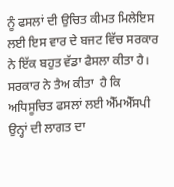ਨੂੰ ਫਸਲਾਂ ਦੀ ਉਚਿਤ ਕੀਮਤ ਮਿਲੇਇਸ ਲਈ ਇਸ ਵਾਰ ਦੇ ਬਜਟ ਵਿੱਚ ਸਰਕਾਰ ਨੇ ਇੱਕ ਬਹੁਤ ਵੱਡਾ ਫੈਸਲਾ ਕੀਤਾ ਹੈ। ਸਰਕਾਰ ਨੇ ਤੈਅ ਕੀਤਾ  ਹੈ ਕਿ ਅਧਿਸੂਚਿਤ ਫਸਲਾਂ ਲਈ ਐੱਮਐੱਸਪੀ ਉਨ੍ਹਾਂ ਦੀ ਲਾਗਤ ਦਾ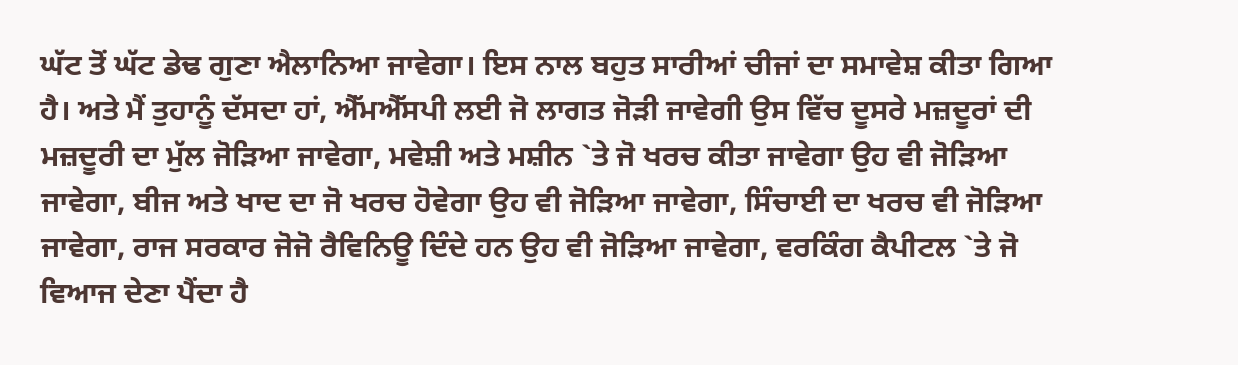ਘੱਟ ਤੋਂ ਘੱਟ ਡੇਢ ਗੁਣਾ ਐਲਾਨਿਆ ਜਾਵੇਗਾ। ਇਸ ਨਾਲ ਬਹੁਤ ਸਾਰੀਆਂ ਚੀਜਾਂ ਦਾ ਸਮਾਵੇਸ਼ ਕੀਤਾ ਗਿਆ ਹੈ। ਅਤੇ ਮੈਂ ਤੁਹਾਨੂੰ ਦੱਸਦਾ ਹਾਂ, ਐੱਮਐੱਸਪੀ ਲਈ ਜੋ ਲਾਗਤ ਜੋੜੀ ਜਾਵੇਗੀ ਉਸ ਵਿੱਚ ਦੂਸਰੇ ਮਜ਼ਦੂਰਾਂ ਦੀ ਮਜ਼ਦੂਰੀ ਦਾ ਮੁੱਲ ਜੋੜਿਆ ਜਾਵੇਗਾ, ਮਵੇਸ਼ੀ ਅਤੇ ਮਸ਼ੀਨ `ਤੇ ਜੋ ਖਰਚ ਕੀਤਾ ਜਾਵੇਗਾ ਉਹ ਵੀ ਜੋੜਿਆ ਜਾਵੇਗਾ, ਬੀਜ ਅਤੇ ਖਾਦ ਦਾ ਜੋ ਖਰਚ ਹੋਵੇਗਾ ਉਹ ਵੀ ਜੋੜਿਆ ਜਾਵੇਗਾ, ਸਿੰਚਾਈ ਦਾ ਖਰਚ ਵੀ ਜੋੜਿਆ ਜਾਵੇਗਾ, ਰਾਜ ਸਰਕਾਰ ਜੋਜੋ ਰੈਵਿਨਿਊ ਦਿੰਦੇ ਹਨ ਉਹ ਵੀ ਜੋੜਿਆ ਜਾਵੇਗਾ, ਵਰਕਿੰਗ ਕੈਪੀਟਲ `ਤੇ ਜੋ ਵਿਆਜ ਦੇਣਾ ਪੈਂਦਾ ਹੈ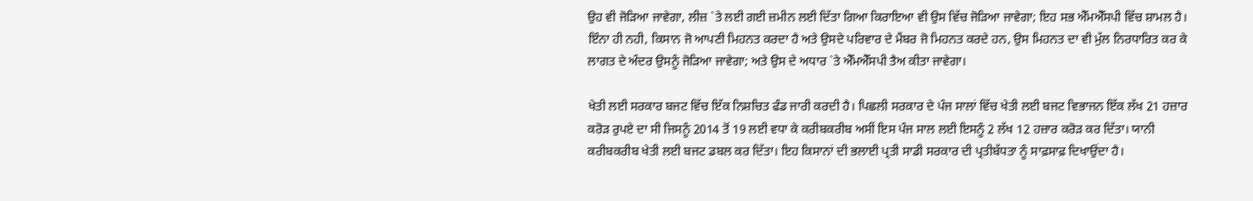ਉਹ ਵੀ ਜੋੜਿਆ ਜਾਵੇਗਾ, ਲੀਜ਼ `ਤੇ ਲਈ ਗਈ ਜ਼ਮੀਨ ਲਈ ਦਿੱਤਾ ਗਿਆ ਕਿਰਾਇਆ ਵੀ ਉਸ ਵਿੱਚ ਜੋੜਿਆ ਜਾਵੇਗਾ; ਇਹ ਸਭ ਐੱਮਐੱਸਪੀ ਵਿੱਚ ਸ਼ਾਮਲ ਹੈ। ਇੰਨਾ ਹੀ ਨਹੀ, ਕਿਸਾਨ ਜੋ ਆਪਣੀ ਮਿਹਨਤ ਕਰਦਾ ਹੈ ਅਤੇ ਉਸਦੇ ਪਰਿਵਾਰ ਦੇ ਮੈਂਬਰ ਜੋ ਮਿਹਨਤ ਕਰਦੇ ਹਨ, ਉਸ ਮਿਹਨਤ ਦਾ ਵੀ ਮੁੱਲ ਨਿਰਧਾਰਿਤ ਕਰ ਕੇ ਲਾਗਤ ਦੇ ਅੰਦਰ ਉਸਨੂੰ ਜੋੜਿਆ ਜਾਵੇਗਾ; ਅਤੇ ਉਸ ਦੇ ਅਧਾਰ `ਤੇ ਐੱਮਐੱਸਪੀ ਤੈਅ ਕੀਤਾ ਜਾਵੇਗਾ।

ਖੇਤੀ ਲਈ ਸਰਕਾਰ ਬਜਟ ਵਿੱਚ ਇੱਕ ਨਿਸ਼ਚਿਤ ਫੰਡ ਜਾਰੀ ਕਰਦੀ ਹੈ। ਪਿਛਲੀ ਸਰਕਾਰ ਦੇ ਪੰਜ ਸਾਲਾਂ ਵਿੱਚ ਖੇਤੀ ਲਈ ਬਜਟ ਵਿਭਾਜਨ ਇੱਕ ਲੱਖ 21 ਹਜ਼ਾਰ ਕਰੋੜ ਰੁਪਏ ਦਾ ਸੀ ਜਿਸਨੂੰ 2014 ਤੋਂ 19 ਲਈ ਵਧਾ ਕੇ ਕਰੀਬਕਰੀਬ ਅਸੀਂ ਇਸ ਪੰਜ ਸਾਲ ਲਈ ਇਸਨੂੰ 2 ਲੱਖ 12 ਹਜ਼ਾਰ ਕਰੋੜ ਕਰ ਦਿੱਤਾ। ਯਾਨੀ ਕਰੀਬਕਰੀਬ ਖੇਤੀ ਲਈ ਬਜਟ ਡਬਲ ਕਰ ਦਿੱਤਾ। ਇਹ ਕਿਸਾਨਾਂ ਦੀ ਭਲਾਈ ਪ੍ਰਤੀ ਸਾਡੀ ਸਰਕਾਰ ਦੀ ਪ੍ਰਤੀਬੱਧਤਾ ਨੂੰ ਸਾਫ਼ਸਾਫ਼ ਦਿਖਾਉਂਦਾ ਹੈ।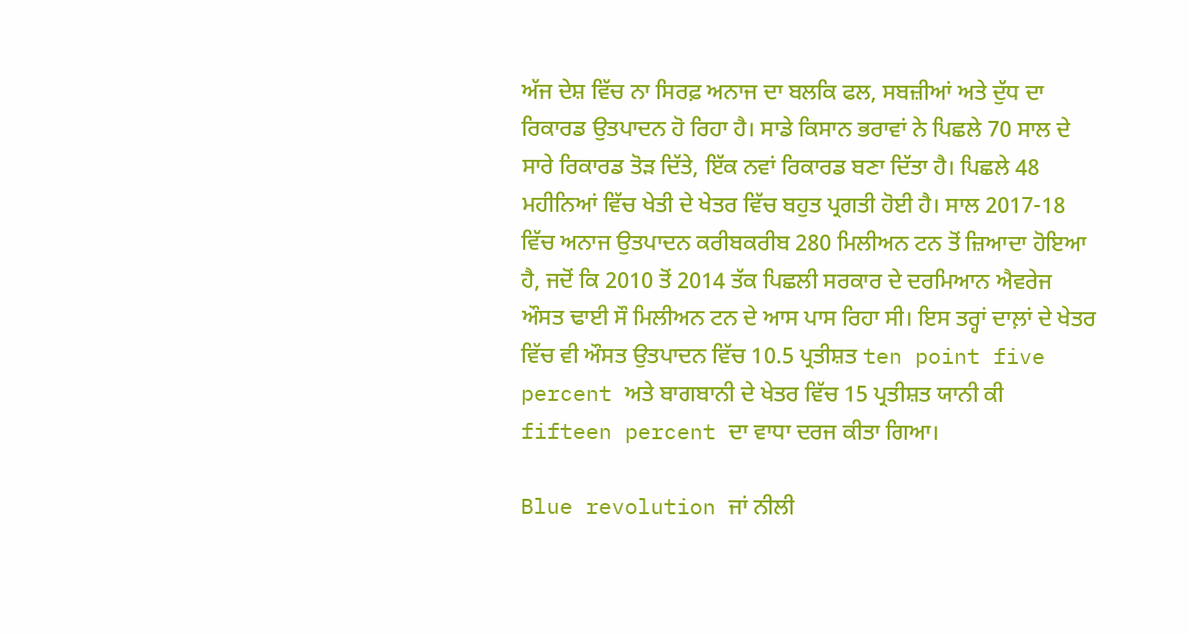ਅੱਜ ਦੇਸ਼ ਵਿੱਚ ਨਾ ਸਿਰਫ਼ ਅਨਾਜ ਦਾ ਬਲਕਿ ਫਲ, ਸਬਜ਼ੀਆਂ ਅਤੇ ਦੁੱਧ ਦਾ ਰਿਕਾਰਡ ਉਤਪਾਦਨ ਹੋ ਰਿਹਾ ਹੈ। ਸਾਡੇ ਕਿਸਾਨ ਭਰਾਵਾਂ ਨੇ ਪਿਛਲੇ 70 ਸਾਲ ਦੇ ਸਾਰੇ ਰਿਕਾਰਡ ਤੋੜ ਦਿੱਤੇ, ਇੱਕ ਨਵਾਂ ਰਿਕਾਰਡ ਬਣਾ ਦਿੱਤਾ ਹੈ। ਪਿਛਲੇ 48 ਮਹੀਨਿਆਂ ਵਿੱਚ ਖੇਤੀ ਦੇ ਖੇਤਰ ਵਿੱਚ ਬਹੁਤ ਪ੍ਰਗਤੀ ਹੋਈ ਹੈ। ਸਾਲ 2017-18 ਵਿੱਚ ਅਨਾਜ ਉਤਪਾਦਨ ਕਰੀਬਕਰੀਬ 280 ਮਿਲੀਅਨ ਟਨ ਤੋਂ ਜ਼ਿਆਦਾ ਹੋਇਆ ਹੈ, ਜਦੋਂ ਕਿ 2010 ਤੋਂ 2014 ਤੱਕ ਪਿਛਲੀ ਸਰਕਾਰ ਦੇ ਦਰਮਿਆਨ ਐਵਰੇਜ ਔਸਤ ਢਾਈ ਸੌ ਮਿਲੀਅਨ ਟਨ ਦੇ ਆਸ ਪਾਸ ਰਿਹਾ ਸੀ। ਇਸ ਤਰ੍ਹਾਂ ਦਾਲ਼ਾਂ ਦੇ ਖੇਤਰ ਵਿੱਚ ਵੀ ਔਸਤ ਉਤਪਾਦਨ ਵਿੱਚ 10.5 ਪ੍ਰਤੀਸ਼ਤ ten point five percent ਅਤੇ ਬਾਗਬਾਨੀ ਦੇ ਖੇਤਰ ਵਿੱਚ 15 ਪ੍ਰਤੀਸ਼ਤ ਯਾਨੀ ਕੀ fifteen percent ਦਾ ਵਾਧਾ ਦਰਜ ਕੀਤਾ ਗਿਆ।

Blue revolution ਜਾਂ ਨੀਲੀ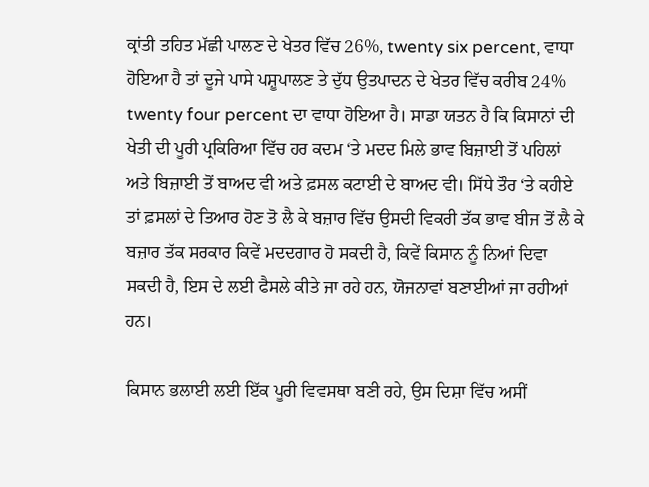ਕ੍ਰਾਂਤੀ ਤਹਿਤ ਮੱਛੀ ਪਾਲਣ ਦੇ ਖੇਤਰ ਵਿੱਚ 26%, twenty six percent, ਵਾਧਾ ਹੋਇਆ ਹੈ ਤਾਂ ਦੂਜੇ ਪਾਸੇ ਪਸ਼ੂਪਾਲਣ ਤੇ ਦੁੱਧ ਉਤਪਾਦਨ ਦੇ ਖੇਤਰ ਵਿੱਚ ਕਰੀਬ 24% twenty four percent ਦਾ ਵਾਧਾ ਹੋਇਆ ਹੈ। ਸਾਡਾ ਯਤਨ ਹੈ ਕਿ ਕਿਸਾਨਾਂ ਦੀ ਖੇਤੀ ਦੀ ਪੂਰੀ ਪ੍ਰਕਿਰਿਆ ਵਿੱਚ ਹਰ ਕਦਮ ‘ਤੇ ਮਦਦ ਮਿਲੇ ਭਾਵ ਬਿਜ਼ਾਈ ਤੋਂ ਪਹਿਲਾਂ ਅਤੇ ਬਿਜ਼ਾਈ ਤੋਂ ਬਾਅਦ ਵੀ ਅਤੇ ਫ਼ਸਲ ਕਟਾਈ ਦੇ ਬਾਅਦ ਵੀ। ਸਿੱਧੇ ਤੌਰ ‘ਤੇ ਕਹੀਏ ਤਾਂ ਫ਼ਸਲਾਂ ਦੇ ਤਿਆਰ ਹੋਣ ਤੋ ਲੈ ਕੇ ਬਜ਼ਾਰ ਵਿੱਚ ਉਸਦੀ ਵਿਕਰੀ ਤੱਕ ਭਾਵ ਬੀਜ ਤੋਂ ਲੈ ਕੇ ਬਜ਼ਾਰ ਤੱਕ ਸਰਕਾਰ ਕਿਵੇਂ ਮਦਦਗਾਰ ਹੋ ਸਕਦੀ ਹੈ, ਕਿਵੇਂ ਕਿਸਾਨ ਨੂੰ ਨਿਆਂ ਦਿਵਾ ਸਕਦੀ ਹੈ, ਇਸ ਦੇ ਲਈ ਫੈਸਲੇ ਕੀਤੇ ਜਾ ਰਹੇ ਹਨ, ਯੋਜਨਾਵਾਂ ਬਣਾਈਆਂ ਜਾ ਰਹੀਆਂ ਹਨ।

ਕਿਸਾਨ ਭਲਾਈ ਲਈ ਇੱਕ ਪੂਰੀ ਵਿਵਸਥਾ ਬਣੀ ਰਹੇ, ਉਸ ਦਿਸ਼ਾ ਵਿੱਚ ਅਸੀਂ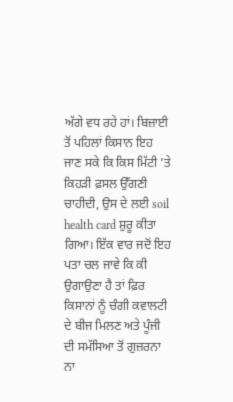ਅੱਗੇ ਵਧ ਰਹੇ ਹਾਂ। ਬਿਜ਼ਾਈ ਤੋਂ ਪਹਿਲਾਂ ਕਿਸਾਨ ਇਹ ਜਾਣ ਸਕੇ ਕਿ ਕਿਸ ਮਿੱਟੀ ’ਤੇ ਕਿਹੜੀ ਫ਼ਸਲ ਉੱਗਣੀ ਚਾਹੀਦੀ, ਉਸ ਦੇ ਲਈ soil health card ਸ਼ੁਰੂ ਕੀਤਾ ਗਿਆ। ਇੱਕ ਵਾਰ ਜਦੋਂ ਇਹ ਪਤਾ ਚਲ ਜਾਵੇ ਕਿ ਕੀ ਉਗਾਉਣਾ ਹੈ ਤਾਂ ਫ਼ਿਰ ਕਿਸਾਨਾਂ ਨੂੰ ਚੰਗੀ ਕਵਾਲਟੀ ਦੇ ਬੀਜ ਮਿਲਣ ਅਤੇ ਪੂੰਜੀ ਦੀ ਸਮੱਸਿਆ ਤੋਂ ਗੁਜ਼ਰਨਾ ਨਾ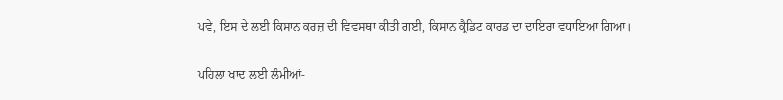ਪਵੇ, ਇਸ ਦੇ ਲਈ ਕਿਸਾਨ ਕਰਜ਼ ਦੀ ਵਿਵਸਥਾ ਕੀਤੀ ਗਈ, ਕਿਸਾਨ ਕ੍ਰੈਡਿਟ ਕਾਰਡ ਦਾ ਦਾਇਰਾ ਵਧਾਇਆ ਗਿਆ।

ਪਹਿਲਾ ਖਾਦ ਲਈ ਲੰਮੀਆਂ-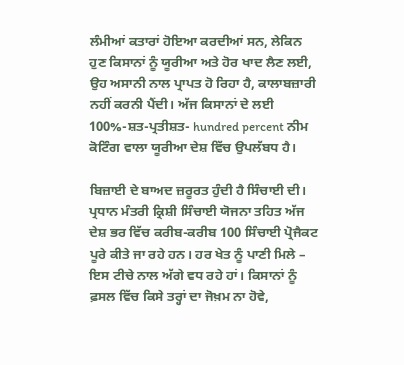ਲੰਮੀਆਂ ਕਤਾਰਾਂ ਹੋਇਆ ਕਰਦੀਆਂ ਸਨ, ਲੇਕਿਨ ਹੁਣ ਕਿਸਾਨਾਂ ਨੂੰ ਯੂਰੀਆ ਅਤੇ ਹੋਰ ਖਾਦ ਲੈਣ ਲਈ, ਉਹ ਅਸਾਨੀ ਨਾਲ ਪ੍ਰਾਪਤ ਹੋ ਰਿਹਾ ਹੈ, ਕਾਲਾਬਜ਼ਾਰੀ ਨਹੀਂ ਕਰਨੀ ਪੈਂਦੀ। ਅੱਜ ਕਿਸਾਨਾਂ ਦੇ ਲਈ 100%-ਸ਼ਤ-ਪ੍ਰਤੀਸ਼ਤ- hundred percent ਨੀਮ ਕੋਟਿੰਗ ਵਾਲਾ ਯੂਰੀਆ ਦੇਸ਼ ਵਿੱਚ ਉਪਲੱਬਧ ਹੈ।

ਬਿਜ਼ਾਈ ਦੇ ਬਾਅਦ ਜ਼ਰੂਰਤ ਹੁੰਦੀ ਹੈ ਸਿੰਚਾਈ ਦੀ। ਪ੍ਰਧਾਨ ਮੰਤਰੀ ਕ੍ਰਿਸ਼ੀ ਸਿੰਚਾਈ ਯੋਜਨਾ ਤਹਿਤ ਅੱਜ ਦੇਸ਼ ਭਰ ਵਿੱਚ ਕਰੀਬ-ਕਰੀਬ 100 ਸਿੰਚਾਈ ਪ੍ਰੋਜੈਕਟ ਪੂਰੇ ਕੀਤੇ ਜਾ ਰਹੇ ਹਨ। ਹਰ ਖੇਤ ਨੂੰ ਪਾਣੀ ਮਿਲੇ – ਇਸ ਟੀਚੇ ਨਾਲ ਅੱਗੇ ਵਧ ਰਹੇ ਹਾਂ। ਕਿਸਾਨਾਂ ਨੂੰ ਫ਼ਸਲ ਵਿੱਚ ਕਿਸੇ ਤਰ੍ਹਾਂ ਦਾ ਜੋਖ਼ਮ ਨਾ ਹੋਵੇ,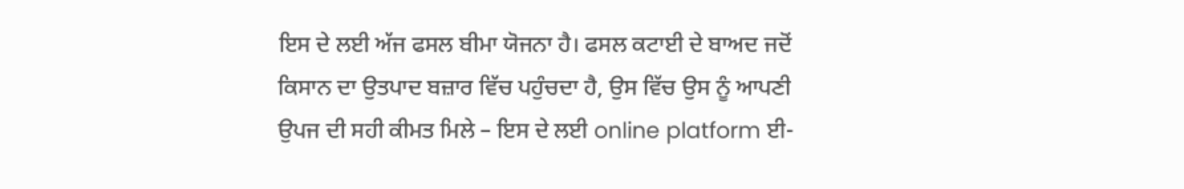ਇਸ ਦੇ ਲਈ ਅੱਜ ਫਸਲ ਬੀਮਾ ਯੋਜਨਾ ਹੈ। ਫਸਲ ਕਟਾਈ ਦੇ ਬਾਅਦ ਜਦੋਂ ਕਿਸਾਨ ਦਾ ਉਤਪਾਦ ਬਜ਼ਾਰ ਵਿੱਚ ਪਹੁੰਚਦਾ ਹੈ, ਉਸ ਵਿੱਚ ਉਸ ਨੂੰ ਆਪਣੀ ਉਪਜ ਦੀ ਸਹੀ ਕੀਮਤ ਮਿਲੇ – ਇਸ ਦੇ ਲਈ online platform ਈ-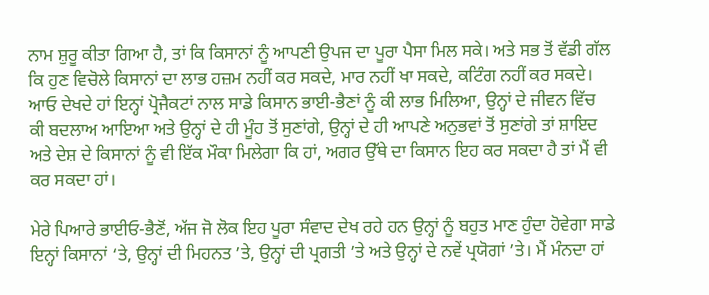ਨਾਮ ਸ਼ੁਰੂ ਕੀਤਾ ਗਿਆ ਹੈ, ਤਾਂ ਕਿ ਕਿਸਾਨਾਂ ਨੂੰ ਆਪਣੀ ਉਪਜ ਦਾ ਪੂਰਾ ਪੈਸਾ ਮਿਲ ਸਕੇ। ਅਤੇ ਸਭ ਤੋਂ ਵੱਡੀ ਗੱਲ ਕਿ ਹੁਣ ਵਿਚੋਲੇ ਕਿਸਾਨਾਂ ਦਾ ਲਾਭ ਹਜ਼ਮ ਨਹੀਂ ਕਰ ਸਕਦੇ, ਮਾਰ ਨਹੀਂ ਖਾ ਸਕਦੇ, ਕਟਿੰਗ ਨਹੀਂ ਕਰ ਸਕਦੇ। ਆਓ ਦੇਖਦੇ ਹਾਂ ਇਨ੍ਹਾਂ ਪ੍ਰੋਜੈਕਟਾਂ ਨਾਲ ਸਾਡੇ ਕਿਸਾਨ ਭਾਈ-ਭੈਣਾਂ ਨੂੰ ਕੀ ਲਾਭ ਮਿਲਿਆ, ਉਨ੍ਹਾਂ ਦੇ ਜੀਵਨ ਵਿੱਚ ਕੀ ਬਦਲਾਅ ਆਇਆ ਅਤੇ ਉਨ੍ਹਾਂ ਦੇ ਹੀ ਮੂੰਹ ਤੋਂ ਸੁਣਾਂਗੇ, ਉਨ੍ਹਾਂ ਦੇ ਹੀ ਆਪਣੇ ਅਨੁਭਵਾਂ ਤੋਂ ਸੁਣਾਂਗੇ ਤਾਂ ਸ਼ਾਇਦ ਅਤੇ ਦੇਸ਼ ਦੇ ਕਿਸਾਨਾਂ ਨੂੰ ਵੀ ਇੱਕ ਮੌਕਾ ਮਿਲੇਗਾ ਕਿ ਹਾਂ, ਅਗਰ ਉੱਥੇ ਦਾ ਕਿਸਾਨ ਇਹ ਕਰ ਸਕਦਾ ਹੈ ਤਾਂ ਮੈਂ ਵੀ ਕਰ ਸਕਦਾ ਹਾਂ।

ਮੇਰੇ ਪਿਆਰੇ ਭਾਈਓ-ਭੈਣੋਂ, ਅੱਜ ਜੋ ਲੋਕ ਇਹ ਪੂਰਾ ਸੰਵਾਦ ਦੇਖ ਰਹੇ ਹਨ ਉਨ੍ਹਾਂ ਨੂੰ ਬਹੁਤ ਮਾਣ ਹੁੰਦਾ ਹੋਵੇਗਾ ਸਾਡੇ ਇਨ੍ਹਾਂ ਕਿਸਾਨਾਂ ‘ਤੇ, ਉਨ੍ਹਾਂ ਦੀ ਮਿਹਨਤ ’ਤੇ, ਉਨ੍ਹਾਂ ਦੀ ਪ੍ਰਗਤੀ ’ਤੇ ਅਤੇ ਉਨ੍ਹਾਂ ਦੇ ਨਵੇਂ ਪ੍ਰਯੋਗਾਂ ’ਤੇ। ਮੈਂ ਮੰਨਦਾ ਹਾਂ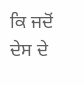ਕਿ ਜਦੋਂ ਦੇਸ ਦੇ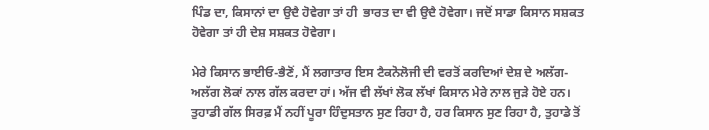ਪਿੰਡ ਦਾ, ਕਿਸਾਨਾਂ ਦਾ ਉਦੈ ਹੋਵੇਗਾ ਤਾਂ ਹੀ  ਭਾਰਤ ਦਾ ਵੀ ਉਦੈ ਹੋਵੇਗਾ। ਜਦੋਂ ਸਾਡਾ ਕਿਸਾਨ ਸਸ਼ਕਤ ਹੋਵੇਗਾ ਤਾਂ ਹੀ ਦੇਸ਼ ਸਸ਼ਕਤ ਹੋਵੇਗਾ।

ਮੇਰੇ ਕਿਸਾਨ ਭਾਈਓ-ਭੈਣੋਂ, ਮੈਂ ਲਗਾਤਾਰ ਇਸ ਟੈਕਨੋਲੋਜੀ ਦੀ ਵਰਤੋਂ ਕਰਦਿਆਂ ਦੇਸ਼ ਦੇ ਅਲੱਗ-ਅਲੱਗ ਲੋਕਾਂ ਨਾਲ ਗੱਲ ਕਰਦਾ ਹਾਂ। ਅੱਜ ਵੀ ਲੱਖਾਂ ਲੋਕ ਲੱਖਾਂ ਕਿਸਾਨ ਮੇਰੇ ਨਾਲ ਜੁੜੇ ਹੋਏ ਹਨ। ਤੁਹਾਡੀ ਗੱਲ ਸਿਰਫ਼ ਮੈਂ ਨਹੀਂ ਪੂਰਾ ਹਿੰਦੁਸਤਾਨ ਸੁਣ ਰਿਹਾ ਹੈ, ਹਰ ਕਿਸਾਨ ਸੁਣ ਰਿਹਾ ਹੈ, ਤੁਹਾਡੇ ਤੋਂ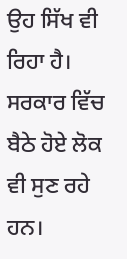ਉਹ ਸਿੱਖ ਵੀ ਰਿਹਾ ਹੈ। ਸਰਕਾਰ ਵਿੱਚ ਬੈਠੇ ਹੋਏ ਲੋਕ ਵੀ ਸੁਣ ਰਹੇ ਹਨ।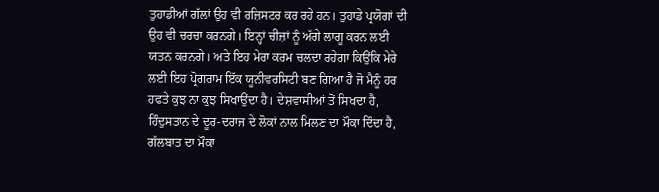ਤੁਹਾਡੀਆਂ ਗੱਲਾਂ ਉਹ ਵੀ ਰਜ਼ਿਸਟਰ ਕਰ ਰਹੇ ਹਨ। ਤੁਹਾਡੇ ਪ੍ਰਯੋਗਾਂ ਦੀ ਉਹ ਵੀ ਚਰਚਾ ਕਰਨਗੇ। ਇਨ੍ਹਾਂ ਚੀਜ਼ਾਂ ਨੂੰ ਅੱਗੇ ਲਾਗੂ ਕਰਨ ਲਈ ਯਤਨ ਕਰਨਗੇ। ਅਤੇ ਇਹ ਮੇਰਾ ਕਰਮ ਚਲਦਾ ਰਹੇਗਾ ਕਿਉਂਕਿ ਮੇਰੇ ਲਈ ਇਹ ਪ੍ਰੋਗਰਾਮ ਇੱਕ ਯੂਨੀਵਰਸਿਟੀ ਬਣ ਗਿਆ ਹੈ ਜੋ ਮੈਨੂੰ ਹਰ ਹਫਤੇ ਕੁਝ ਨਾ ਕੁਝ ਸਿਖਾਉਂਦਾ ਹੈ। ਦੇਸ਼ਵਾਸੀਆਂ ਤੋਂ ਸਿਖਦਾ ਹੈ, ਹਿੰਦੁਸਤਾਨ ਦੇ ਦੂਰ-ਦਰਾਜ ਦੇ ਲੋਕਾਂ ਨਾਲ ਮਿਲਣ ਦਾ ਮੌਕਾ ਦਿੰਦਾ ਹੈ, ਗੱਲਬਾਤ ਦਾ ਮੌਕਾ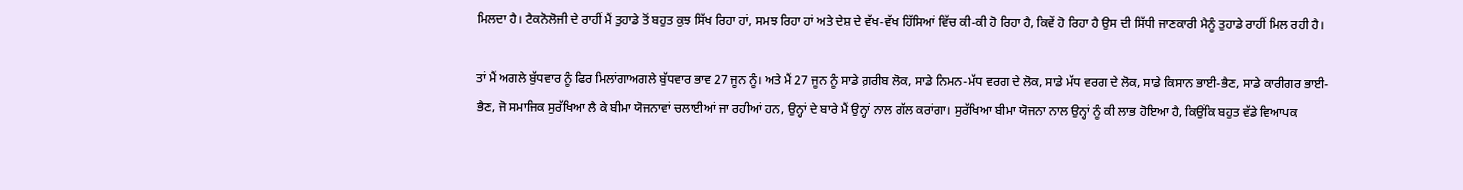ਮਿਲਦਾ ਹੈ। ਟੈਕਨੋਲੋਜੀ ਦੇ ਰਾਹੀਂ ਮੈਂ ਤੁਹਾਡੇ ਤੋਂ ਬਹੁਤ ਕੁਝ ਸਿੱਖ ਰਿਹਾ ਹਾਂ, ਸਮਝ ਰਿਹਾ ਹਾਂ ਅਤੇ ਦੇਸ਼ ਦੇ ਵੱਖ-ਵੱਖ ਹਿੱਸਿਆਂ ਵਿੱਚ ਕੀ-ਕੀ ਹੋ ਰਿਹਾ ਹੈ, ਕਿਵੇਂ ਹੋ ਰਿਹਾ ਹੈ ਉਸ ਦੀ ਸਿੱਧੀ ਜਾਣਕਾਰੀ ਮੈਨੂੰ ਤੁਹਾਡੇ ਰਾਹੀਂ ਮਿਲ ਰਹੀ ਹੈ।

ਤਾਂ ਮੈਂ ਅਗਲੇ ਬੁੱਧਵਾਰ ਨੂੰ ਫਿਰ ਮਿਲਾਂਗਾਅਗਲੇ ਬੁੱਧਵਾਰ ਭਾਵ 27 ਜੂਨ ਨੂੰ। ਅਤੇ ਮੈਂ 27 ਜੂਨ ਨੂੰ ਸਾਡੇ ਗ਼ਰੀਬ ਲੋਕ, ਸਾਡੇ ਨਿਮਨ-ਮੱਧ ਵਰਗ ਦੇ ਲੋਕ, ਸਾਡੇ ਮੱਧ ਵਰਗ ਦੇ ਲੋਕ, ਸਾਡੇ ਕਿਸਾਨ ਭਾਈ-ਭੈਣ, ਸਾਡੇ ਕਾਰੀਗਰ ਭਾਈ-ਭੈਣ, ਜੋ ਸਮਾਜਿਕ ਸੁਰੱਖਿਆ ਲੈ ਕੇ ਬੀਮਾ ਯੋਜਨਾਵਾਂ ਚਲਾਈਆਂ ਜਾ ਰਹੀਆਂ ਹਨ, ਉਨ੍ਹਾਂ ਦੇ ਬਾਰੇ ਮੈਂ ਉਨ੍ਹਾਂ ਨਾਲ ਗੱਲ ਕਰਾਂਗਾ। ਸੁਰੱਖਿਆ ਬੀਮਾ ਯੋਜਨਾ ਨਾਲ ਉਨ੍ਹਾਂ ਨੂੰ ਕੀ ਲਾਭ ਹੋਇਆ ਹੈ, ਕਿਉਂਕਿ ਬਹੁਤ ਵੱਡੇ ਵਿਆਪਕ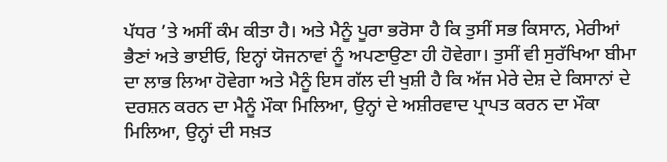ਪੱਧਰ ’ਤੇ ਅਸੀਂ ਕੰਮ ਕੀਤਾ ਹੈ। ਅਤੇ ਮੈਨੂੰ ਪੂਰਾ ਭਰੋਸਾ ਹੈ ਕਿ ਤੁਸੀਂ ਸਭ ਕਿਸਾਨ, ਮੇਰੀਆਂ ਭੈਣਾਂ ਅਤੇ ਭਾਈਓ, ਇਨ੍ਹਾਂ ਯੋਜਨਾਵਾਂ ਨੂੰ ਅਪਣਾਉਣਾ ਹੀ ਹੋਵੇਗਾ। ਤੁਸੀਂ ਵੀ ਸੁਰੱਖਿਆ ਬੀਮਾ ਦਾ ਲਾਭ ਲਿਆ ਹੋਵੇਗਾ ਅਤੇ ਮੈਨੂੰ ਇਸ ਗੱਲ ਦੀ ਖੁਸ਼ੀ ਹੈ ਕਿ ਅੱਜ ਮੇਰੇ ਦੇਸ਼ ਦੇ ਕਿਸਾਨਾਂ ਦੇ ਦਰਸ਼ਨ ਕਰਨ ਦਾ ਮੈਨੂੰ ਮੌਕਾ ਮਿਲਿਆ, ਉਨ੍ਹਾਂ ਦੇ ਅਸ਼ੀਰਵਾਦ ਪ੍ਰਾਪਤ ਕਰਨ ਦਾ ਮੌਕਾ ਮਿਲਿਆ, ਉਨ੍ਹਾਂ ਦੀ ਸਖ਼ਤ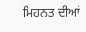ਮਿਹਨਤ ਦੀਆਂ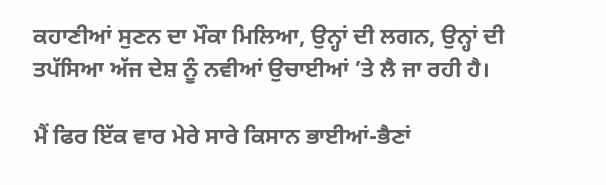ਕਹਾਣੀਆਂ ਸੁਣਨ ਦਾ ਮੌਕਾ ਮਿਲਿਆ, ਉਨ੍ਹਾਂ ਦੀ ਲਗਨ, ਉਨ੍ਹਾਂ ਦੀ ਤਪੱਸਿਆ ਅੱਜ ਦੇਸ਼ ਨੂੰ ਨਵੀਆਂ ਉਚਾਈਆਂ ’ਤੇ ਲੈ ਜਾ ਰਹੀ ਹੈ।

ਮੈਂ ਫਿਰ ਇੱਕ ਵਾਰ ਮੇਰੇ ਸਾਰੇ ਕਿਸਾਨ ਭਾਈਆਂ-ਭੈਣਾਂ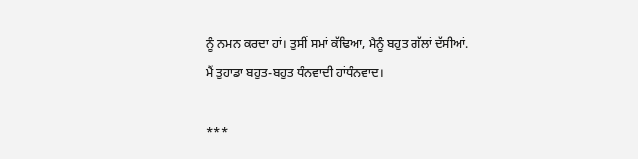ਨੂੰ ਨਮਨ ਕਰਦਾ ਹਾਂ। ਤੁਸੀਂ ਸਮਾਂ ਕੱਢਿਆ, ਮੈਨੂੰ ਬਹੁਤ ਗੱਲਾਂ ਦੱਸੀਆਂ. ਮੈਂ ਤੁਹਾਡਾ ਬਹੁਤ-ਬਹੁਤ ਧੰਨਵਾਦੀ ਹਾਂਧੰਨਵਾਦ।

***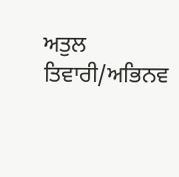ਅਤੁਲ ਤਿਵਾਰੀ/ਅਭਿਨਵ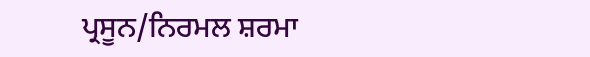ਪ੍ਰਸੂਨ/ਨਿਰਮਲ ਸ਼ਰਮਾ